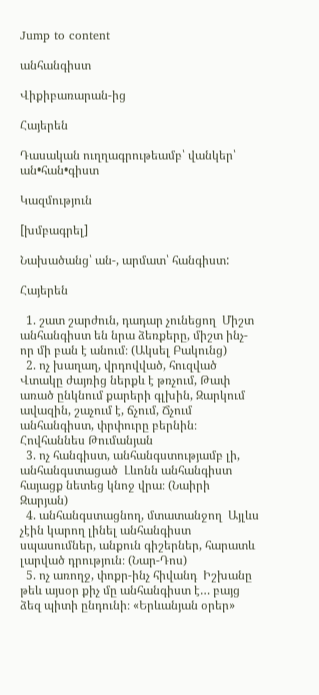Jump to content

անհանգիստ

Վիքիբառարան-ից

Հայերեն

Դասական ուղղագրութեամբ՝ վանկեր՝ ան•հան•գիստ

Կազմություն

[խմբագրել]

Նախածանց՝ ան-, արմատ՝ հանգիստ:

Հայերեն

  1. շատ շարժուն, դադար չունեցող  Միշտ անհանգիստ են նրա ձեռքերը, միշտ ինչ-որ մի բան է անում։ (Ակսել Բակունց)
  2. ոչ խաղաղ, վրդովված, հուզված  Վտակը ժայռից ներքև է թռչում, Թափ առած ընկնում քարերի գլխին, Զարկում ավազին, շաչում է, ճչում, Ճչում անհանգիստ, փրփուրը բերնին։ Հովհաննես Թումանյան
  3. ոչ հանգիստ, անհանգստությամբ լի, անհանգստացած  Լևոնն անհանգիստ հայացք նետեց կնոջ վրա։ (Նաիրի Զարյան)
  4. անհանգստացնող, մտատանջող  Այլևս չէին կարող լինել անհանգիստ սպասումներ, անքուն գիշերներ, հարատև լարված դրություն։ (Նար-Դոս)
  5. ոչ առողջ, փոքր-ինչ հիվանդ  Իշխանը թեև այսօր քիչ մը անհանգիստ է… բայց ձեզ պիտի ընդունի։ «Երևանյան օրեր»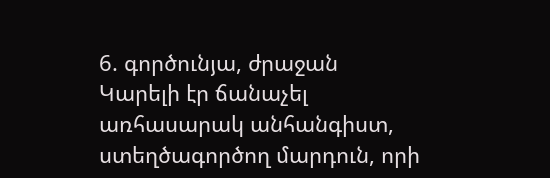6. գործունյա, ժրաջան  Կարելի էր ճանաչել առհասարակ անհանգիստ, ստեղծագործող մարդուն, որի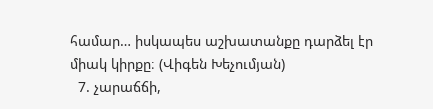համար… իսկապես աշխատանքը դարձել էր միակ կիրքը։ (Վիգեն Խեչումյան)
  7. չարաճճի,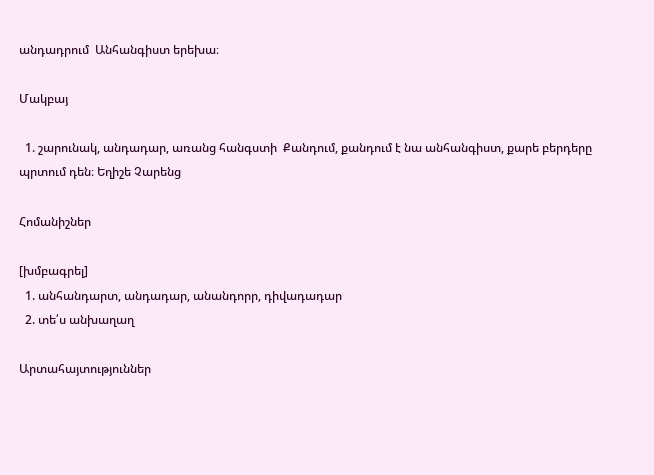անդադրում  Անհանգիստ երեխա։

Մակբայ

  1. շարունակ, անդադար, առանց հանգստի  Քանդում, քանդում է նա անհանգիստ, քարե բերդերը պրտում դեն։ Եղիշե Չարենց

Հոմանիշներ

[խմբագրել]
  1. անհանդարտ, անդադար, անանդորր, դիվադադար
  2. տե՛ս անխաղաղ

Արտահայտություններ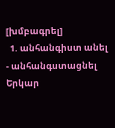[խմբագրել]
  1. անհանգիստ անել - անհանգստացնել  Երկար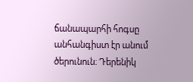ճանապարհի հոգսը անհանգիստ էր անում ծերունուն։ Դերենիկ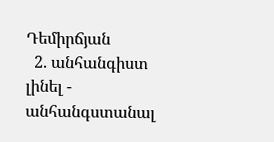Դեմիրճյան
  2. անհանգիստ լինել - անհանգստանալ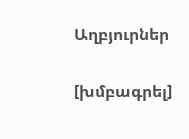Աղբյուրներ

[խմբագրել]